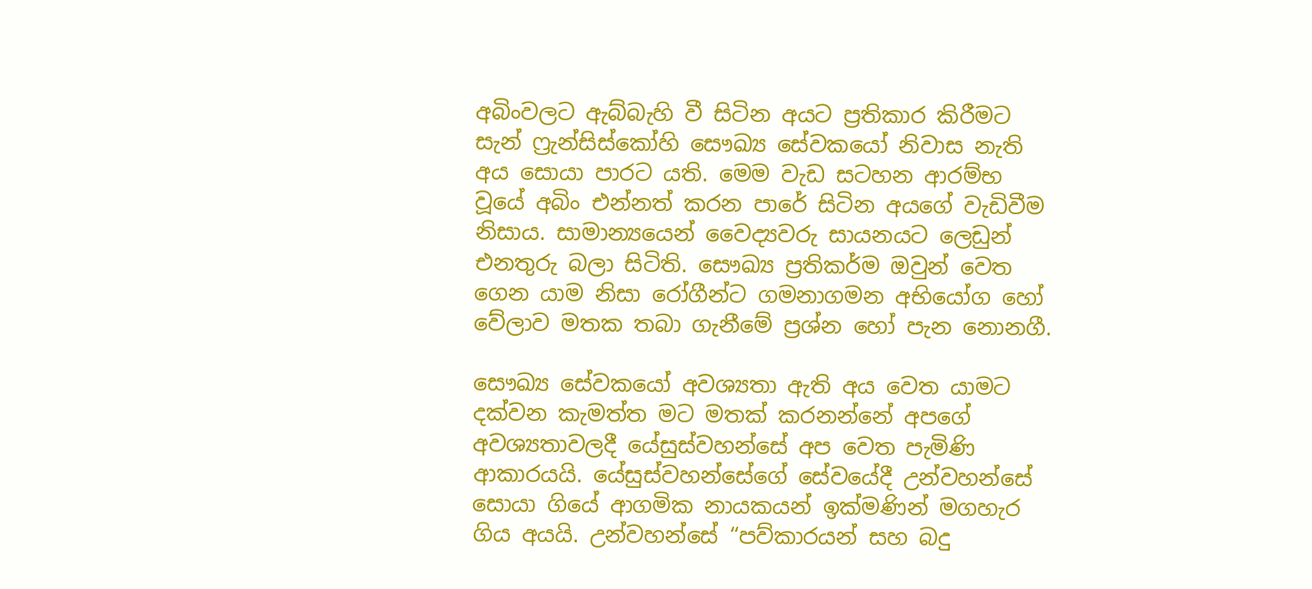අබිංවලට ඇබ්බැහි වී සිටින අයට ප්‍රතිකාර කිරීමට සැන් ෆ්‍රැන්සිස්කෝහි සෞඛ්‍ය සේවකයෝ නිවාස නැති අය සොයා පාරට යති. මෙම වැඩ සටහන ආරම්භ වූයේ අබිං එන්නත් කරන පාරේ සිටින අයගේ වැඩිවීම නිසාය. සාමාන්‍යයෙන් වෛද්‍යවරු සායනයට ලෙඩුන් එනතුරු බලා සිටිති. සෞඛ්‍ය ප්‍රතිකර්ම ඔවුන් වෙත ගෙන යාම නිසා රෝගීන්ට ගමනාගමන අභියෝග හෝ වේලාව මතක තබා ගැනීමේ ප්‍රශ්න හෝ පැන නොනගී.

සෞඛ්‍ය සේවකයෝ අවශ්‍යතා ඇති අය වෙත යාමට දක්වන කැමත්ත මට මතක් කරනන්නේ අපගේ අවශ්‍යතාවලදී යේසුස්වහන්සේ අප වෙත පැමිණි ආකාරයයි. යේසුස්වහන්සේගේ සේවයේදී උන්වහන්සේ සොයා ගියේ ආගමික නායකයන් ඉක්මණින් මගහැර ගිය අයයි. උන්වහන්සේ “පව්කාරයන් සහ බදු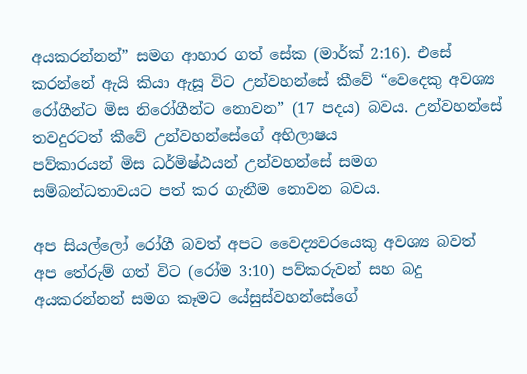අයකරන්නන්” සමග ආහාර ගත් සේක (මාර්ක් 2:16). එසේ කරන්නේ ඇයි කියා ඇසූ විට උන්වහන්සේ කීවේ “වෙදෙකු අවශ්‍ය රෝගීන්ට මිස නිරෝගීන්ට නොවන” (17 පදය) බවය. උන්වහන්සේ තවදුරටත් කීවේ උන්වහන්සේගේ අභිලාෂය
පව්කාරයන් මිස ධර්මිෂ්ඨයන් උන්වහන්සේ සමග සම්බන්ධතාවයට පත් කර ගැනීම නොවන බවය.

අප සියල්ලෝ රෝගී බවත් අපට වෛද්‍යවරයෙකු අවශ්‍ය බවත් අප තේරුම් ගත් විට (රෝම 3:10) පව්කරුවන් සහ බදු අයකරන්නන් සමග කෑමට යේසුස්වහන්සේගේ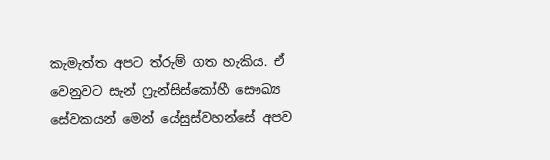කැමැත්ත අපට ත්රුම් ගත හැකිය. ඒ වෙනුවට සැන් ෆ්‍රැන්සිස්කෝහී සෞඛ්‍ය සේවකයන් මෙන් යේසුස්වහන්සේ අපව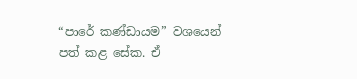“පාරේ කණ්ඩායම” වශයෙන් පත් කළ සේක. ඒ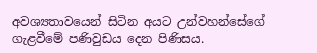අවශ්‍යතාවයෙන් සිටින අයට උන්වහන්සේගේ ගැළවීමේ පණිවුඩය දෙන පිණිසය.